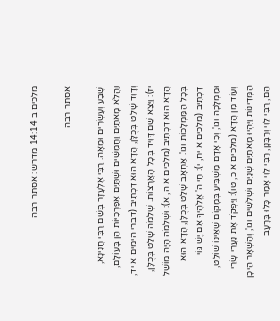מלכים ב 14:14 מדרש: אסתר רבה

אסתר רבה

שֶׁבַע וְעֶשְׂרִים וּמֵאָה. רַבִּי אֶלְעָזָר בְּשֵׁם רַבִּי חֲנִינָא, וַהֲלֹא מָאתַיִם וַחֲמִשִּׁים וּשְׁתַּיִם אִפַּרְכִיּוֹת הֵן בָּעוֹלָם, וְדָוִד שָׁלַט בְּכֻלָּן, הֲדָא הוּא דִכְתִיב (דברי הימים א יד, יז): וַיֵּצֵא שֵׁם דָּוִיד בְּכָל הָאֲרָצוֹת. שְׁלֹמֹה שָׁלַט בְּכֻלָּן, הֲדָא הוּא דִכְתִיב (מלכים א ה, א): וּשְׁלֹמֹה הָיָה מוֹשֵׁל בְּכָל הַמַּמְלָכוֹת וגו'. אַחְאָב שָׁלַט בְּכֻלָּן, הֲדָא הוּא דִכְתִיב (מלכים א יח, י): חַי ה' אֱלֹהֶיךָ אִם יֶשׁ גּוֹי וּמַמְלָכָה וגו', וְכִי אָדָם מַשְׁבִּיעַ בְּמָקוֹם שֶׁאֵינוֹ שׁוֹלֵט, וְעוֹד מִן הֲדָא (מלכים א כ, טו): וַיִּפְקֹד אֶת נַעֲרֵי שָׂרֵי הַמְּדִינוֹת וַיִּהְיוּ מָאתַיִם שְׁנַיִם וּשְׁלשִׁים וגו', וְהַשְּׁאָר הֵיכָן הֵם, רַבִּי לֵוִי וְרַבָּנָן, רַבִּי לֵוִי אָמַר כָּלוּ בָּרָעָב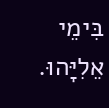בִּימֵי אֵלִיָּהוּ.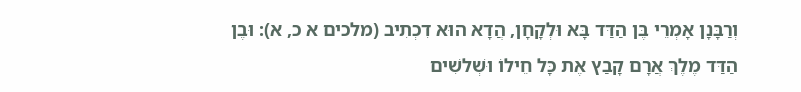וְרַבָּנָן אָמְרֵי בֶּן הַדַּד בָּא וּלְקָחָן, הֲדָא הוּא דִכְתִיב (מלכים א כ, א): וּבֶן הַדַּד מֶלֶךְ אֲרָם קָבַץ אֶת כָּל חֵילוֹ וּשְׁלשִׁים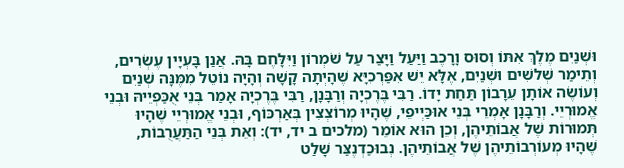וּשְׁנַיִם מֶלֶךְ אִתּוֹ וְסוּס וָרָכֶב וַיַּעַל וַיָּצַר עַל שֹׁמְרוֹן וַיִּלָּחֶם בָּהּ. אֲנַן בָּעְיָין עֶשְׂרִים, וְתֵימַר שְׁלשִׁים וּשְׁנַיִם, אֶלָּא יֵשׁ אִפַּרְכִיָּא שֶׁהָיְתָה קָשָׁה וְהָיָה נוֹטֵל מִמֶּנָּה שְׁנַיִם וְעוֹשֶׂה אוֹתָן עֵרָבוֹן תַּחַת יָדוֹ. רַבִּי בֶּרֶכְיָה וְרַבָּנָן, רַבִּי בֶּרֶכְיָה אָמַר בְּנֵי אֻכַּפְיֵיהּ וּבְנֵי אֱמוּרְיֵי. וְרַבָּנָן אָמְרֵי בְּנֵי אוּכַּיְיפֵי, שֶׁהָיוּ מְרוֹצְצִין בְּאַרְכּוֹף, וּבְנֵי אֱמוּרְיֵי שֶׁהָיוּ תְּמוּרוֹת שֶׁל אֲבוֹתֵיהֶן, וְכֵן הוּא אוֹמֵר (מלכים ב יד, יד): וְאֵת בְּנֵי הַתַּעֲרֻבוֹת, שֶׁהָיוּ מְעוֹרְבוֹתֵיהֶן שֶׁל אֲבוֹתֵיהֶן. נְבוּכַדְנֶצַּר שָׁלַט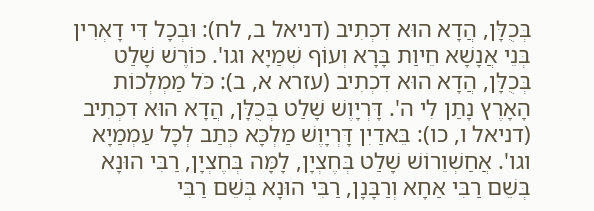בְּכֻלָּן, הֲדָא הוּא דִכְתִיב (דניאל ב, לח): וּבְכָל דִּי דָאְרִין בְּנֵי אֲנָשָׁא חֵיוַת בָּרָא וְעוֹף שְׁמַיָא וגו'. כּוֹרֶשׁ שָׁלַט בְּכֻלָּן, הֲדָא הוּא דִכְתִיב (עזרא א, ב): כֹּל מַמְלְכוֹת הָאָרֶץ נָתַן לִי ה'. דָּרְיָוֶשׁ שָׁלַט בְּכֻלָּן, הֲדָא הוּא דִכְתִיב (דניאל ו, כו): בֵּאדַיִן דָּרְיָוֶשׁ מַלְכָּא כְּתַב לְכָל עַמְמַיָא וגו'. אֲחַשְׁוֵרוֹשׁ שָׁלַט בְּחֶצְיָן, לָמָּה בְּחֶצְיָן, רַבִּי הוּנָא בְּשֵׁם רַבִּי אַחָא וְרַבָּנָן, רַבִּי הוּנָא בְּשֵׁם רַבִּי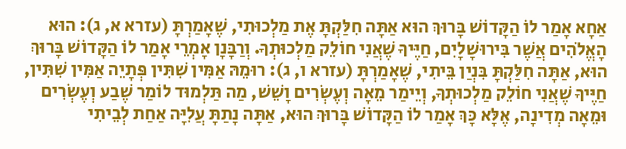אַחָא אָמַר לוֹ הַקָּדוֹשׁ בָּרוּךְ הוּא אַתָּה חִלַּקְתָּ אֶת מַלְכוּתִי, שֶׁאָמַרְתָּ (עזרא א, ג): הוּא הָאֱלֹהִים אֲשֶׁר בִּירוּשָׁלָיִם, חַיֶּיךָ שֶׁאֲנִי חוֹלֵק מַלְכוּתְךָ. וְרַבָּנָן אָמְרֵי אָמַר לוֹ הַקָּדוֹשׁ בָּרוּךְ הוּא, אַתָּה חִלַּקְתָּ בִּנְיַן בֵּיתִי, שֶׁאָמַרְתָּ (עזרא ו, ג): רוּמֵהּ אַמִּין שִׁתִּין פְּתָיֵה אַמִּין שִׁתִּין, חַיֶּיךָ שֶׁאֲנִי חוֹלֵק מַלְכוּתְךָ, וְיֵימַר מֵאָה וְעֶשְׂרִים וָשֵׁשׁ, מַה תַּלְמוּד לוֹמַר שֶׁבַע וְעֶשְׂרִים וּמֵאָה מְדִינָה, אֶלָּא כָּךְ אָמַר לוֹ הַקָּדוֹשׁ בָּרוּךְ הוּא, אַתָּה נָתַתָּ עֲלִיָּה אַחַת לְבֵיתִי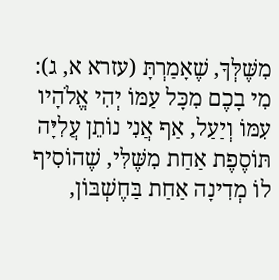מִשֶּׁלְּךָ, שֶׁאָמַרְתָּ (עזרא א, ג): מִי בָכֶם מִכָּל עַמּוֹ יְהִי אֱלֹהָיו עִמּוֹ וְיַעַל, אַף אֲנִי נוֹתֵן עֲלִיָּה תּוֹסֶפֶת אַחַת מִשֶּׁלִּי, שֶׁהוֹסִיף לוֹ מְדִינָה אַחַת בַּחֶשְׁבּוֹן,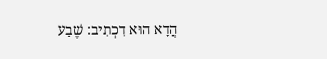הֲדָא הוּא דִכְתִיב: שֶׁבַע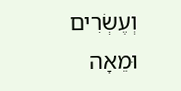וְעֶשְׂרִים וּמֵאָה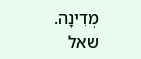מְדִינָה.
שאל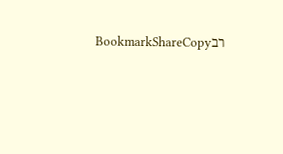רבBookmarkShareCopy